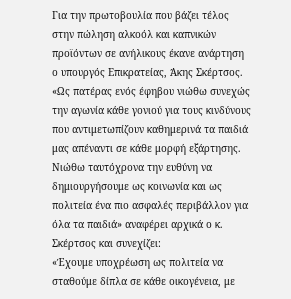Για την πρωτοβουλία που βάζει τέλος στην πώληση αλκοόλ και καπνικών προϊόντων σε ανήλικους έκανε ανάρτηση ο υπουργός Επικρατείας, Άκης Σκέρτσος.
«Ως πατέρας ενός έφηβου νιώθω συνεχώς την αγωνία κάθε γονιού για τους κινδύνους που αντιμετωπίζουν καθημερινά τα παιδιά μας απέναντι σε κάθε μορφή εξάρτησης. Νιώθω ταυτόχρονα την ευθύνη να δημιουργήσουμε ως κοινωνία και ως πολιτεία ένα πιο ασφαλές περιβάλλον για όλα τα παιδιά» αναφέρει αρχικά ο κ. Σκέρτσος και συνεχίζει:
«Έχουμε υποχρέωση ως πολιτεία να σταθούμε δίπλα σε κάθε οικογένεια, με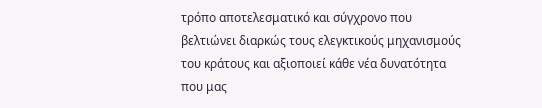τρόπο αποτελεσματικό και σύγχρονο που βελτιώνει διαρκώς τους ελεγκτικούς μηχανισμούς του κράτους και αξιοποιεί κάθε νέα δυνατότητα που μας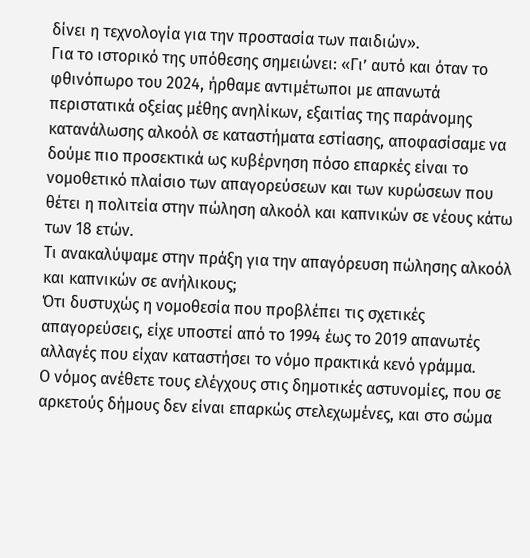δίνει η τεχνολογία για την προστασία των παιδιών».
Για το ιστορικό της υπόθεσης σημειώνει: «Γι’ αυτό και όταν το φθινόπωρο του 2024, ήρθαμε αντιμέτωποι με απανωτά περιστατικά οξείας μέθης ανηλίκων, εξαιτίας της παράνομης κατανάλωσης αλκοόλ σε καταστήματα εστίασης, αποφασίσαμε να δούμε πιο προσεκτικά ως κυβέρνηση πόσο επαρκές είναι το νομοθετικό πλαίσιο των απαγορεύσεων και των κυρώσεων που θέτει η πολιτεία στην πώληση αλκοόλ και καπνικών σε νέους κάτω των 18 ετών.
Τι ανακαλύψαμε στην πράξη για την απαγόρευση πώλησης αλκοόλ και καπνικών σε ανήλικους;
Ότι δυστυχώς η νομοθεσία που προβλέπει τις σχετικές απαγορεύσεις, είχε υποστεί από το 1994 έως το 2019 απανωτές αλλαγές που είχαν καταστήσει το νόμο πρακτικά κενό γράμμα.
Ο νόμος ανέθετε τους ελέγχους στις δημοτικές αστυνομίες, που σε αρκετούς δήμους δεν είναι επαρκώς στελεχωμένες, και στο σώμα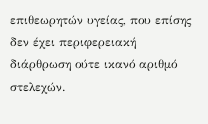επιθεωρητών υγείας, που επίσης δεν έχει περιφερειακή διάρθρωση ούτε ικανό αριθμό στελεχών.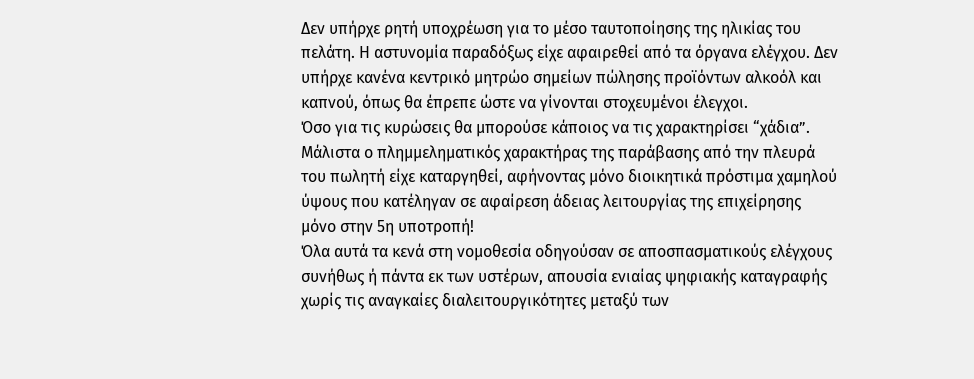Δεν υπήρχε ρητή υποχρέωση για το μέσο ταυτοποίησης της ηλικίας του πελάτη. Η αστυνομία παραδόξως είχε αφαιρεθεί από τα όργανα ελέγχου. Δεν υπήρχε κανένα κεντρικό μητρώο σημείων πώλησης προϊόντων αλκοόλ και καπνού, όπως θα έπρεπε ώστε να γίνονται στοχευμένοι έλεγχοι.
Όσο για τις κυρώσεις θα μπορούσε κάποιος να τις χαρακτηρίσει “χάδια”. Μάλιστα ο πλημμεληματικός χαρακτήρας της παράβασης από την πλευρά του πωλητή είχε καταργηθεί, αφήνοντας μόνο διοικητικά πρόστιμα χαμηλού ύψους που κατέληγαν σε αφαίρεση άδειας λειτουργίας της επιχείρησης μόνο στην 5η υποτροπή!
Όλα αυτά τα κενά στη νομοθεσία οδηγούσαν σε αποσπασματικούς ελέγχους συνήθως ή πάντα εκ των υστέρων, απουσία ενιαίας ψηφιακής καταγραφής χωρίς τις αναγκαίες διαλειτουργικότητες μεταξύ των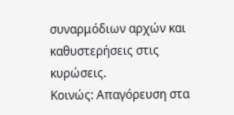συναρμόδιων αρχών και καθυστερήσεις στις κυρώσεις.
Κοινώς: Απαγόρευση στα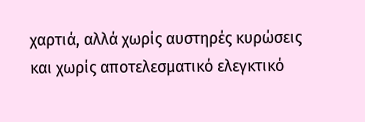χαρτιά, αλλά χωρίς αυστηρές κυρώσεις και χωρίς αποτελεσματικό ελεγκτικό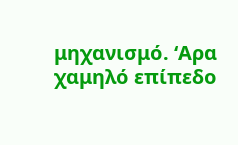μηχανισμό. ‘Αρα χαμηλό επίπεδο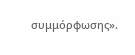συμμόρφωσης».